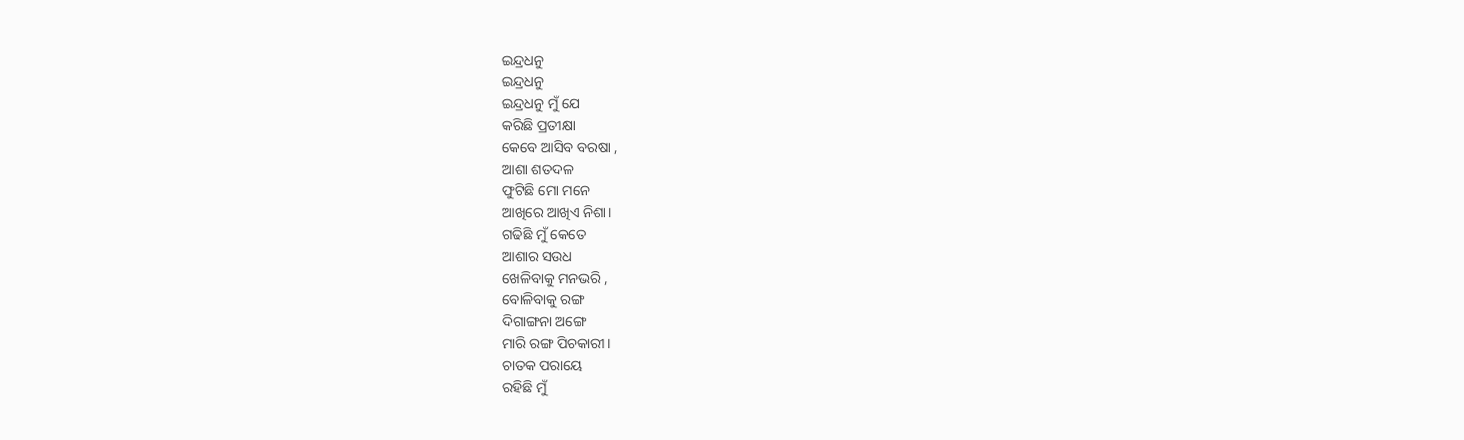ଇନ୍ଦ୍ରଧନୁ
ଇନ୍ଦ୍ରଧନୁ
ଇନ୍ଦ୍ରଧନୁ ମୁଁ ଯେ
କରିଛି ପ୍ରତୀକ୍ଷା
କେବେ ଆସିବ ବରଷା ,
ଆଶା ଶତଦଳ
ଫୁଟିଛି ମୋ ମନେ
ଆଖିରେ ଆଖିଏ ନିଶା।
ଗଢିଛି ମୁଁ କେତେ
ଆଶାର ସଉଧ
ଖେଳିବାକୁ ମନଭରି ,
ବୋଳିବାକୁ ରଙ୍ଗ
ଦିଗାଙ୍ଗନା ଅଙ୍ଗେ
ମାରି ରଙ୍ଗ ପିଚକାରୀ।
ଚାତକ ପରାୟେ
ରହିଛି ମୁଁ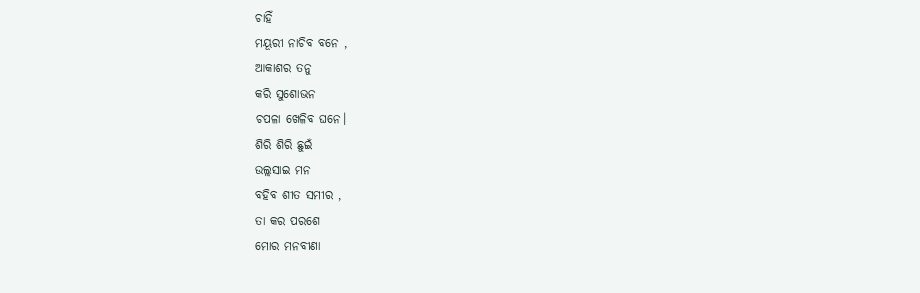ଚାହିଁ
ମୟୂରୀ ନାଚିବ ବନେ ,
ଆକାଶର ତନୁ
କରି ସୁଶୋଭନ
ଚପଳା ଖେଳିବ ଘନେ।
ଶିରି ଶିରି ଛୁଇଁ
ଉଲ୍ଲସାଇ ମନ
ବହିବ ଶୀତ ସମୀର ,
ତା କର ପରଶେ
ମୋର ମନବୀଣା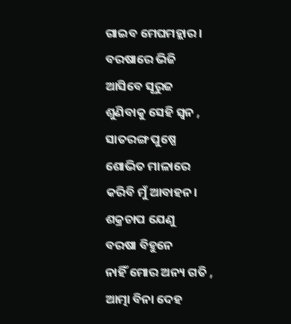ଗାଇବ ମେଘମହ୍ଲାର।
ବରଷାରେ ଭିଜି
ଆସିବେ ସୂରୁଜ
ଶୁଣିବାକୁ ସେହି ସ୍ଵନ ,
ସାତରଙ୍ଗ ପୁଷ୍ପେ
ଶୋଭିତ ମାଳାରେ
କରିବି ମୁଁ ଆବାହନ।
ଶକ୍ରଚାପ ଯେଣୁ
ବରଷା ବିହୁନେ
ନାହିଁ ମୋର ଅନ୍ୟ ଗତି ,
ଆତ୍ମା ବିନା ଦେହ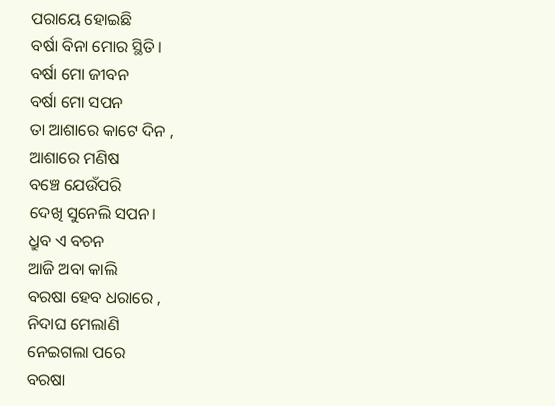ପରାୟେ ହୋଇଛି
ବର୍ଷା ବିନା ମୋର ସ୍ଥିତି।
ବର୍ଷା ମୋ ଜୀବନ
ବର୍ଷା ମୋ ସପନ
ତା ଆଶାରେ କାଟେ ଦିନ ,
ଆଶାରେ ମଣିଷ
ବଞ୍ଚେ ଯେଉଁପରି
ଦେଖି ସୁନେଲି ସପନ।
ଧ୍ରୁବ ଏ ବଚନ
ଆଜି ଅବା କାଲି
ବରଷା ହେବ ଧରାରେ ,
ନିଦାଘ ମେଲାଣି
ନେଇଗଲା ପରେ
ବରଷା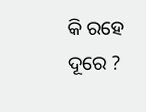କି ରହେ ଦୂରେ ?